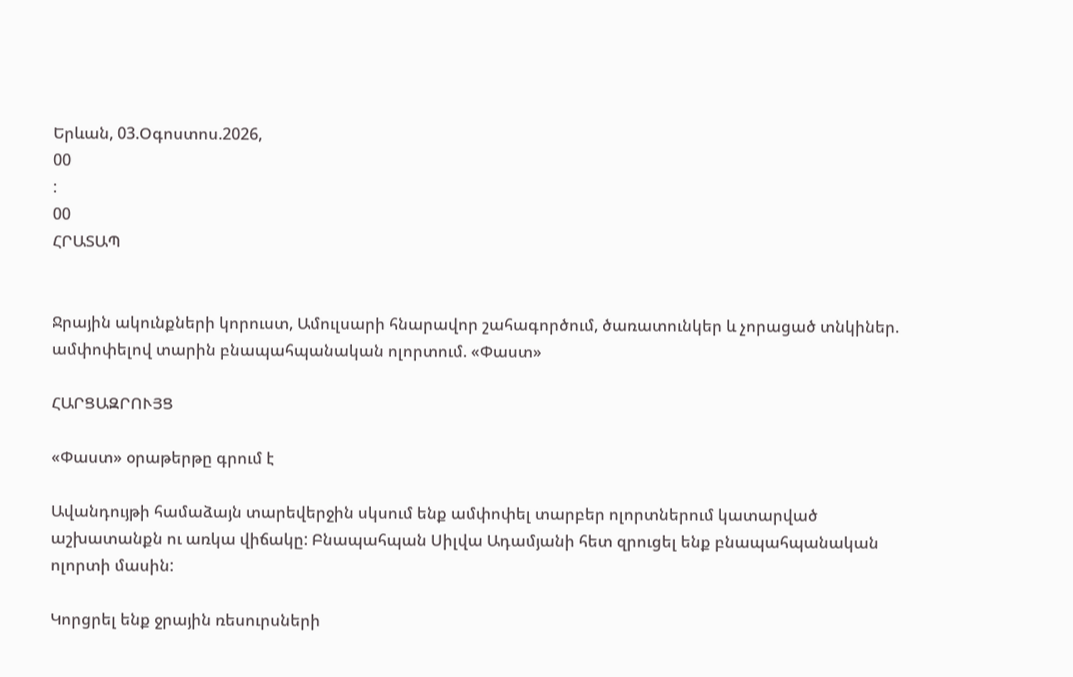Երևան, 03.Օգոստոս.2026,
00
:
00
ՀՐԱՏԱՊ


Ջրային ակունքների կորուստ, Ամուլսարի հնարավոր շահագործում, ծառատունկեր և չորացած տնկիներ. ամփոփելով տարին բնապահպանական ոլորտում. «Փաստ»

ՀԱՐՑԱԶՐՈՒՅՑ

«Փաստ» օրաթերթը գրում է

Ավանդույթի համաձայն տարեվերջին սկսում ենք ամփոփել տարբեր ոլորտներում կատարված աշխատանքն ու առկա վիճակը: Բնապահպան Սիլվա Ադամյանի հետ զրուցել ենք բնապահպանական ոլորտի մասին:

Կորցրել ենք ջրային ռեսուրսների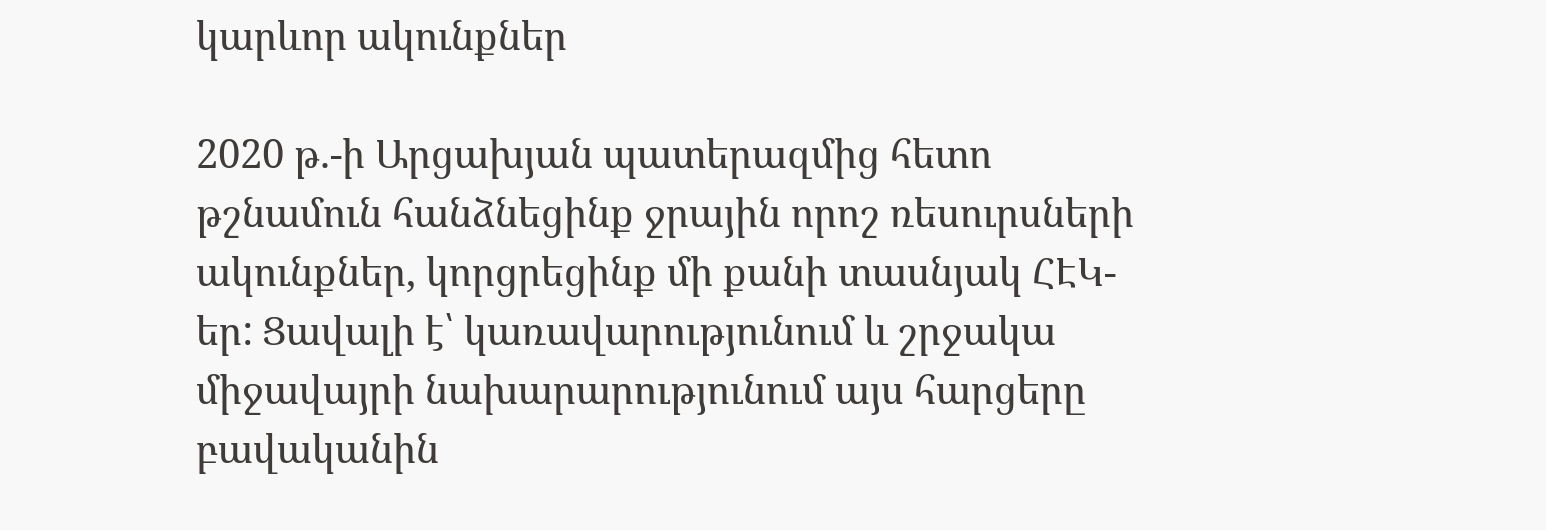կարևոր ակունքներ

2020 թ.-ի Արցախյան պատերազմից հետո թշնամուն հանձնեցինք ջրային որոշ ռեսուրսների ակունքներ, կորցրեցինք մի քանի տասնյակ ՀԷԿ-եր: Ցավալի է՝ կառավարությունում և շրջակա միջավայրի նախարարությունում այս հարցերը բավականին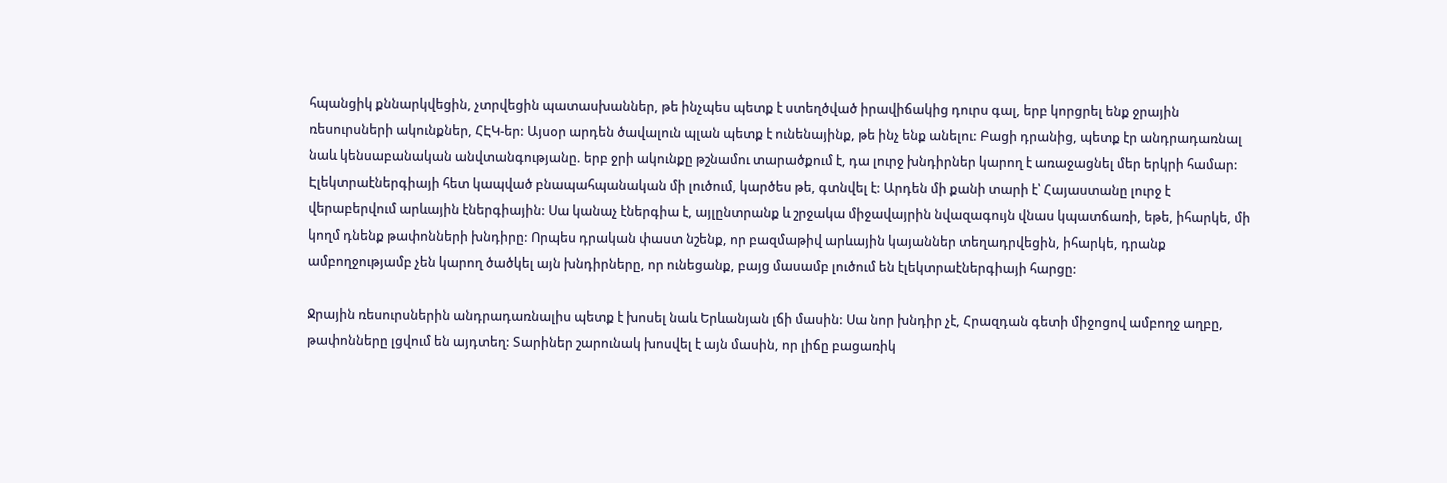հպանցիկ քննարկվեցին, չտրվեցին պատասխաններ, թե ինչպես պետք է ստեղծված իրավիճակից դուրս գալ, երբ կորցրել ենք ջրային ռեսուրսների ակունքներ, ՀԷԿ-եր: Այսօր արդեն ծավալուն պլան պետք է ունենայինք, թե ինչ ենք անելու: Բացի դրանից, պետք էր անդրադառնալ նաև կենսաբանական անվտանգությանը. երբ ջրի ակունքը թշնամու տարածքում է, դա լուրջ խնդիրներ կարող է առաջացնել մեր երկրի համար: Էլեկտրաէներգիայի հետ կապված բնապահպանական մի լուծում, կարծես թե, գտնվել է: Արդեն մի քանի տարի է՝ Հայաստանը լուրջ է վերաբերվում արևային էներգիային: Սա կանաչ էներգիա է, այլընտրանք և շրջակա միջավայրին նվազագույն վնաս կպատճառի, եթե, իհարկե, մի կողմ դնենք թափոնների խնդիրը: Որպես դրական փաստ նշենք, որ բազմաթիվ արևային կայաններ տեղադրվեցին, իհարկե, դրանք ամբողջությամբ չեն կարող ծածկել այն խնդիրները, որ ունեցանք, բայց մասամբ լուծում են էլեկտրաէներգիայի հարցը:

Ջրային ռեսուրսներին անդրադառնալիս պետք է խոսել նաև Երևանյան լճի մասին: Սա նոր խնդիր չէ, Հրազդան գետի միջոցով ամբողջ աղբը, թափոնները լցվում են այդտեղ: Տարիներ շարունակ խոսվել է այն մասին, որ լիճը բացառիկ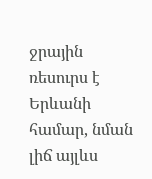ջրային ռեսուրս է Երևանի համար, նման լիճ այլևս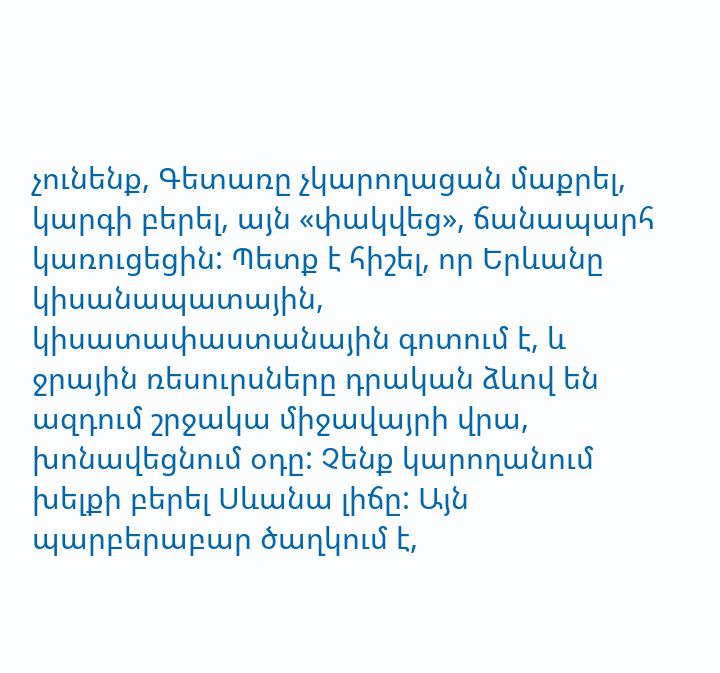չունենք, Գետառը չկարողացան մաքրել, կարգի բերել, այն «փակվեց», ճանապարհ կառուցեցին: Պետք է հիշել, որ Երևանը կիսանապատային, կիսատափաստանային գոտում է, և ջրային ռեսուրսները դրական ձևով են ազդում շրջակա միջավայրի վրա, խոնավեցնում օդը: Չենք կարողանում խելքի բերել Սևանա լիճը: Այն պարբերաբար ծաղկում է,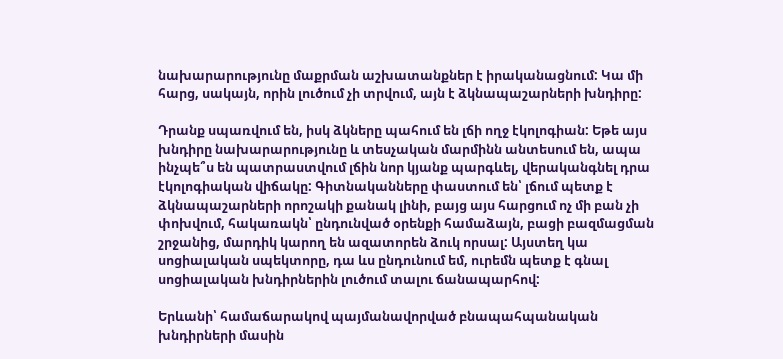նախարարությունը մաքրման աշխատանքներ է իրականացնում: Կա մի հարց, սակայն, որին լուծում չի տրվում, այն է ձկնապաշարների խնդիրը:

Դրանք սպառվում են, իսկ ձկները պահում են լճի ողջ էկոլոգիան: Եթե այս խնդիրը նախարարությունը և տեսչական մարմինն անտեսում են, ապա ինչպե՞ս են պատրաստվում լճին նոր կյանք պարգևել, վերականգնել դրա էկոլոգիական վիճակը: Գիտնականները փաստում են՝ լճում պետք է ձկնապաշարների որոշակի քանակ լինի, բայց այս հարցում ոչ մի բան չի փոխվում, հակառակն՝ ընդունված օրենքի համաձայն, բացի բազմացման շրջանից, մարդիկ կարող են ազատորեն ձուկ որսալ: Այստեղ կա սոցիալական սպեկտորը, դա ևս ընդունում եմ, ուրեմն պետք է գնալ սոցիալական խնդիրներին լուծում տալու ճանապարհով:

Երևանի՝ համաճարակով պայմանավորված բնապահպանական խնդիրների մասին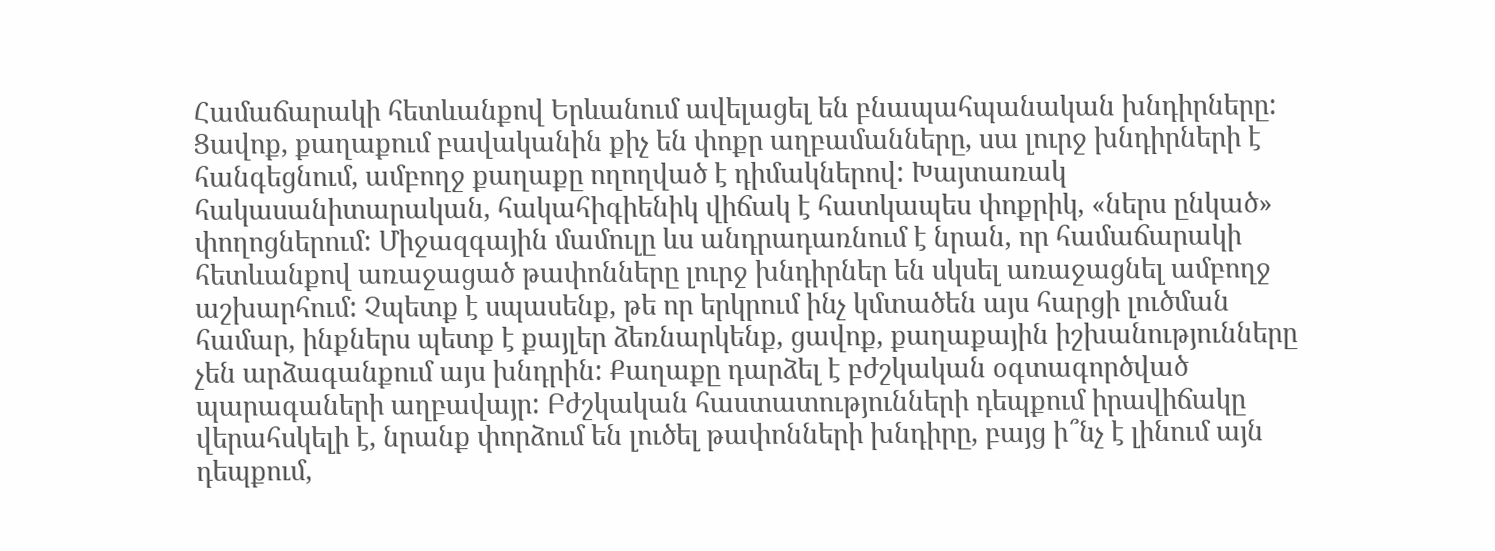Համաճարակի հետևանքով Երևանում ավելացել են բնապահպանական խնդիրները: Ցավոք, քաղաքում բավականին քիչ են փոքր աղբամանները, սա լուրջ խնդիրների է հանգեցնում, ամբողջ քաղաքը ողողված է դիմակներով: Խայտառակ հակասանիտարական, հակահիգիենիկ վիճակ է հատկապես փոքրիկ, «ներս ընկած» փողոցներում: Միջազգային մամուլը ևս անդրադառնում է նրան, որ համաճարակի հետևանքով առաջացած թափոնները լուրջ խնդիրներ են սկսել առաջացնել ամբողջ աշխարհում: Չպետք է սպասենք, թե որ երկրում ինչ կմտածեն այս հարցի լուծման համար, ինքներս պետք է քայլեր ձեռնարկենք, ցավոք, քաղաքային իշխանությունները չեն արձագանքում այս խնդրին: Քաղաքը դարձել է բժշկական օգտագործված պարագաների աղբավայր: Բժշկական հաստատությունների դեպքում իրավիճակը վերահսկելի է, նրանք փորձում են լուծել թափոնների խնդիրը, բայց ի՞նչ է լինում այն դեպքում,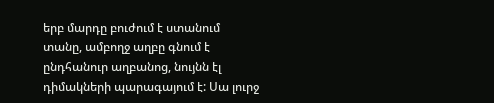երբ մարդը բուժում է ստանում տանը, ամբողջ աղբը գնում է ընդհանուր աղբանոց, նույնն էլ դիմակների պարագայում է: Սա լուրջ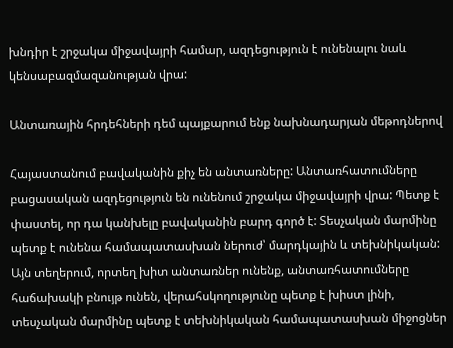խնդիր է շրջակա միջավայրի համար, ազդեցություն է ունենալու նաև կենսաբազմազանության վրա:

Անտառային հրդեհների դեմ պայքարում ենք նախնադարյան մեթոդներով

Հայաստանում բավականին քիչ են անտառները: Անտառհատումները բացասական ազդեցություն են ունենում շրջակա միջավայրի վրա: Պետք է փաստել, որ դա կանխելը բավականին բարդ գործ է: Տեսչական մարմինը պետք է ունենա համապատասխան ներուժ՝ մարդկային և տեխնիկական: Այն տեղերում, որտեղ խիտ անտառներ ունենք, անտառհատումները հաճախակի բնույթ ունեն, վերահսկողությունը պետք է խիստ լինի, տեսչական մարմինը պետք է տեխնիկական համապատասխան միջոցներ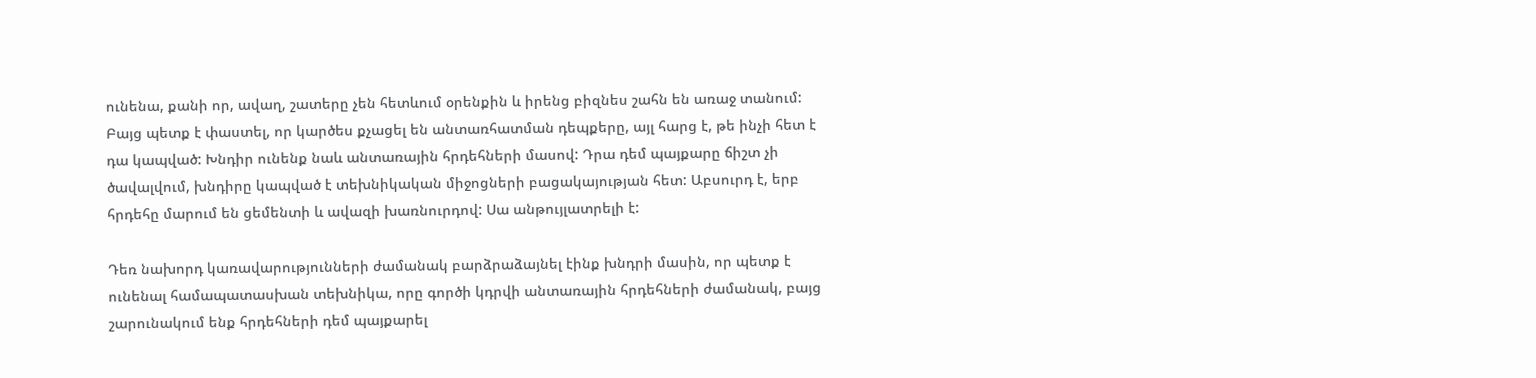ունենա, քանի որ, ավաղ, շատերը չեն հետևում օրենքին և իրենց բիզնես շահն են առաջ տանում: Բայց պետք է փաստել, որ կարծես քչացել են անտառհատման դեպքերը, այլ հարց է, թե ինչի հետ է դա կապված: Խնդիր ունենք նաև անտառային հրդեհների մասով: Դրա դեմ պայքարը ճիշտ չի ծավալվում, խնդիրը կապված է տեխնիկական միջոցների բացակայության հետ: Աբսուրդ է, երբ հրդեհը մարում են ցեմենտի և ավազի խառնուրդով: Սա անթույլատրելի է:

Դեռ նախորդ կառավարությունների ժամանակ բարձրաձայնել էինք խնդրի մասին, որ պետք է ունենալ համապատասխան տեխնիկա, որը գործի կդրվի անտառային հրդեհների ժամանակ, բայց շարունակում ենք հրդեհների դեմ պայքարել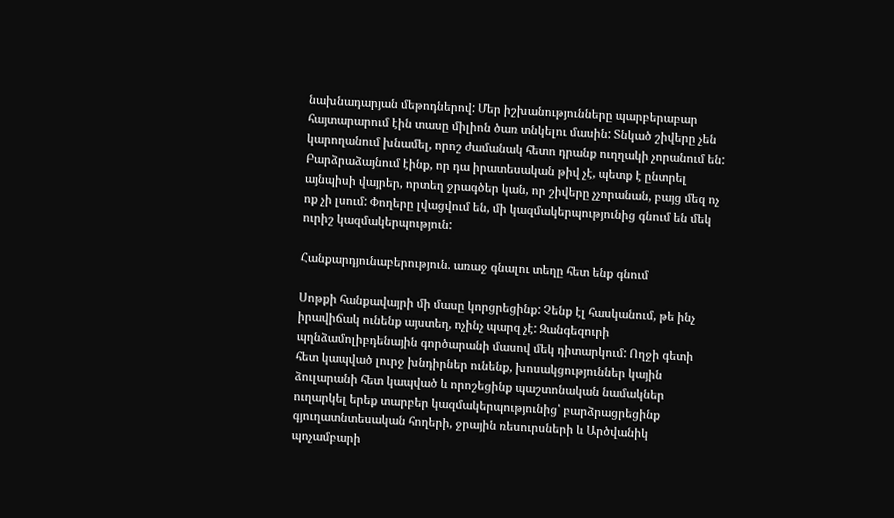նախնադարյան մեթոդներով: Մեր իշխանությունները պարբերաբար հայտարարում էին տասը միլիոն ծառ տնկելու մասին: Տնկած շիվերը չեն կարողանում խնամել, որոշ ժամանակ հետո դրանք ուղղակի չորանում են: Բարձրաձայնում էինք, որ դա իրատեսական թիվ չէ, պետք է ընտրել այնպիսի վայրեր, որտեղ ջրագծեր կան, որ շիվերը չչորանան, բայց մեզ ոչ ոք չի լսում: Փողերը լվացվում են, մի կազմակերպությունից գնում են մեկ ուրիշ կազմակերպություն:

Հանքարդյունաբերություն. առաջ գնալու տեղը հետ ենք գնում

Սոթքի հանքավայրի մի մասը կորցրեցինք: Չենք էլ հասկանում, թե ինչ իրավիճակ ունենք այստեղ, ոչինչ պարզ չէ: Զանգեզուրի պղնձամոլիբդենային գործարանի մասով մեկ դիտարկում: Ողջի գետի հետ կապված լուրջ խնդիրներ ունենք, խոսակցություններ կային ձուլարանի հետ կապված և որոշեցինք պաշտոնական նամակներ ուղարկել երեք տարբեր կազմակերպությունից՝ բարձրացրեցինք գյուղատնտեսական հողերի, ջրային ռեսուրսների և Արծվանիկ պոչամբարի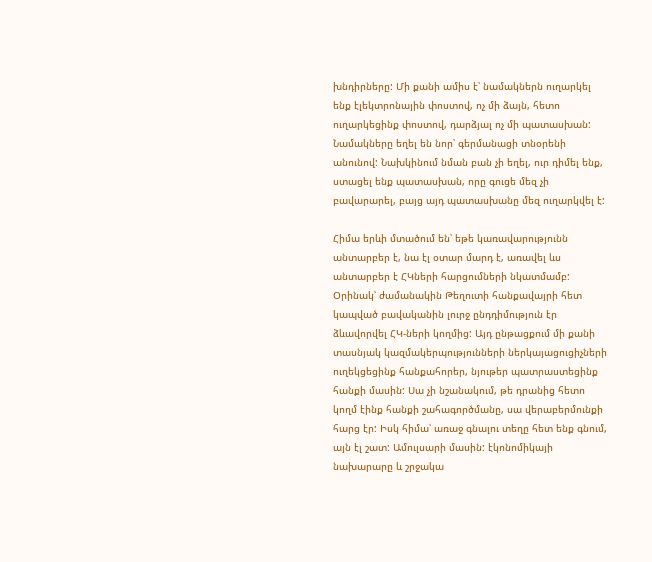խնդիրները: Մի քանի ամիս է՝ նամակներն ուղարկել ենք էլեկտրոնային փոստով, ոչ մի ձայն, հետո ուղարկեցինք փոստով, դարձյալ ոչ մի պատասխան: Նամակները եղել են նոր՝ գերմանացի տնօրենի անունով: Նախկինում նման բան չի եղել, ուր դիմել ենք, ստացել ենք պատասխան, որը գուցե մեզ չի բավարարել, բայց այդ պատասխանը մեզ ուղարկվել է:

Հիմա երևի մտածում են՝ եթե կառավարությունն անտարբեր է, նա էլ օտար մարդ է, առավել ևս անտարբեր է ՀԿների հարցումների նկատմամբ: Օրինակ՝ ժամանակին Թեղուտի հանքավայրի հետ կապված բավականին լուրջ ընդդիմություն էր ձևավորվել ՀԿ-ների կողմից: Այդ ընթացքում մի քանի տասնյակ կազմակերպությունների ներկայացուցիչների ուղեկցեցինք հանքահորեր, նյութեր պատրաստեցինք հանքի մասին: Սա չի նշանակում, թե դրանից հետո կողմ էինք հանքի շահագործմանը, սա վերաբերմունքի հարց էր: Իսկ հիմա՝ առաջ գնալու տեղը հետ ենք գնում, այն էլ շատ: Ամուլսարի մասին: էկոնոմիկայի նախարարը և շրջակա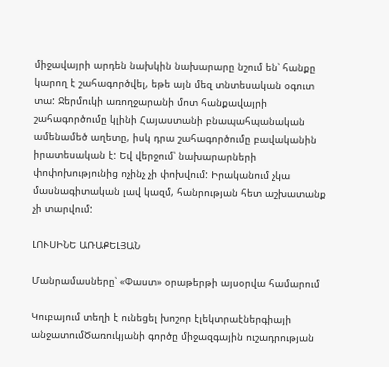միջավայրի արդեն նախկին նախարարը նշում են՝ հանքը կարող է շահագործվել, եթե այն մեզ տնտեսական օգուտ տա: Ջերմուկի առողջարանի մոտ հանքավայրի շահագործումը կլինի Հայաստանի բնապահպանական ամենամեծ աղետը, իսկ դրա շահագործումը բավականին իրատեսական է: Եվ վերջում՝ նախարարների փոփոխությունից ոչինչ չի փոխվում: Իրականում չկա մասնագիտական լավ կազմ, հանրության հետ աշխատանք չի տարվում:

ԼՈՒՍԻՆԵ ԱՌԱՔԵԼՅԱՆ

Մանրամասները՝ «Փաստ» օրաթերթի այսօրվա համարում

Կուբայում տեղի է ունեցել խոշոր էլեկտրաէներգիայի անջատումԾառուկյանի գործը միջազգային ուշադրության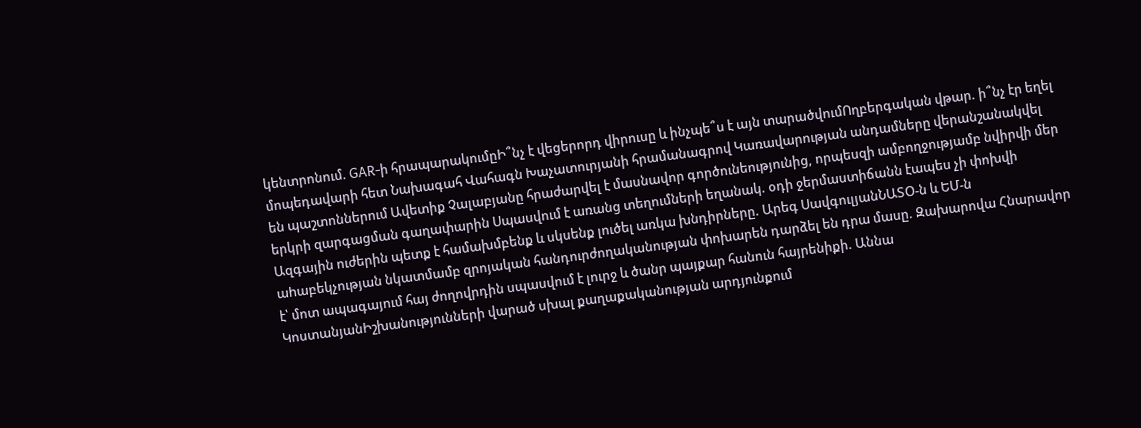կենտրոնում. GAR-ի հրապարակումըԻ՞նչ է վեցերորդ վիրուսը և ինչպե՞ս է այն տարածվումՈղբերգական վթար. ի՞նչ էր եղել մոպեդավարի հետ Նախագահ Վահագն Խաչատուրյանի հրամանագրով Կառավարության անդամները վերանշանակվել են պաշտոններում Ավետիք Չալաբյանը հրաժարվել է մասնավոր գործունեությունից, որպեսզի ամբողջությամբ նվիրվի մեր երկրի զարգացման գաղափարին Սպասվում է առանց տեղումների եղանակ. օդի ջերմաստիճանն էապես չի փոխվի Ազգային ուժերին պետք է համախմբենք և սկսենք լուծել առկա խնդիրները. Արեգ ՍավգուլյանՆԱՏՕ-ն և ԵՄ-ն աhաբեկչության նկատմամբ զրոյական հանդուրժողականության փոխարեն դարձել են դրա մասը. Զախարովա Հնարավոր է՝ մոտ ապագայում հայ ժողովրդին սպասվում է լուրջ և ծանր պայքար հանուն հայրենիքի. Աննա ԿոստանյանԻշխանությունների վարած սխալ քաղաքականության արդյունքում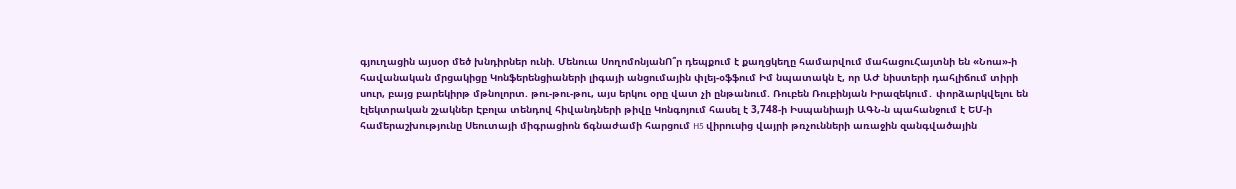գյուղացին այսօր մեծ խնդիրներ ունի. Մենուա ՍողոմոնյանՈ՞ր դեպքում է քաղցկեղը համարվում մահացուՀայտնի են «Նոա»-ի հավանական մրցակիցը Կոնֆերենցիաների լիգայի անցումային փլեյ-օֆֆում Իմ նպատակն է, որ ԱԺ նիստերի դահլիճում տիրի սուր, բայց բարեկիրթ մթնոլորտ. թու-թու-թու, այս երկու օրը վատ չի ընթանում. Ռուբեն Ռուբինյան Իրազեկում․ փորձարկվելու են էլեկտրական շչակներ Էբոլա տենդով հիվանդների թիվը Կոնգոյում հասել է 3,748-ի Իսպանիայի ԱԳՆ-ն պահանջում է ԵՄ-ի համերաշխությունը Սեուտայի միգրացիոն ճգնաժամի հարցում H5 վիրուսից վայրի թռչունների առաջին զանգվածային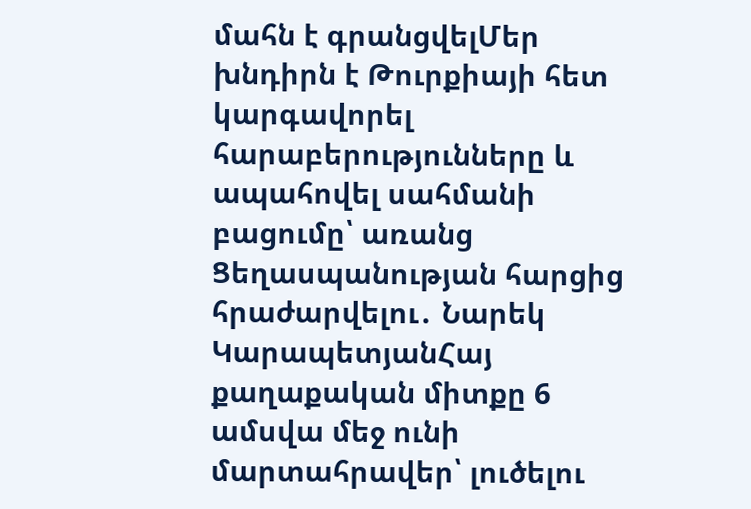մահն է գրանցվելՄեր խնդիրն է Թուրքիայի հետ կարգավորել հարաբերությունները և ապահովել սահմանի բացումը՝ առանց Ցեղասպանության հարցից հրաժարվելու․ Նարեկ ԿարապետյանՀայ քաղաքական միտքը 6 ամսվա մեջ ունի մարտահրավեր՝ լուծելու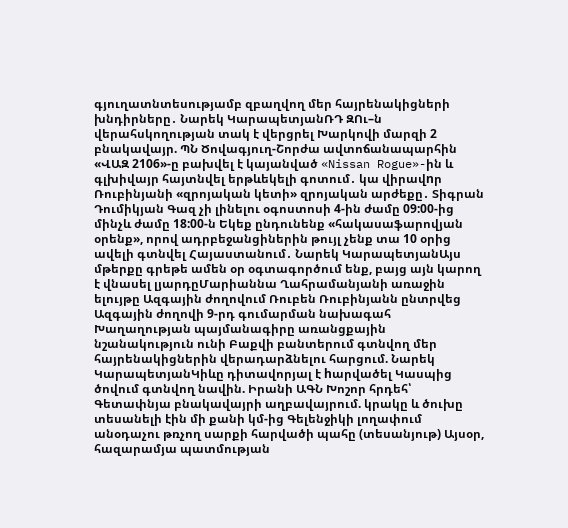գյուղատնտեսությամբ զբաղվող մեր հայրենակիցների խնդիրները․ Նարեկ ԿարապետյանՌԴ ԶՈւ–ն վերահսկողության տակ է վերցրել Խարկովի մարզի 2 բնակավայր. ՊՆ Ծովագյուղ-Շորժա ավտոճանապարհին «ՎԱԶ 2106»-ը բախվել է կայանված «Nissan Rogue»-ին և գլխիվայր հայտնվել երթևեկելի գոտում․ կա վիրավnր Ռուբինյանի «զրոյական կետի» զրոյական արժեքը․ Տիգրան Դումիկյան Գազ չի լինելու օգոստոսի 4-ին ժամը 09:00-ից մինչև ժամը 18:00-ն Եկեք ընդունենք «հակասաֆարովյան օրենք», որով ադրբեջանցիներին թույլ չենք տա 10 օրից ավելի գտնվել Հայաստանում․ Նարեկ ԿարապետյանԱյս մթերքը գրեթե ամեն օր օգտագործում ենք, բայց այն կարող է վնասել լյարդըՄարիաննա Ղահրամանյանի առաջին ելույթը Ազգային ժողովում Ռուբեն Ռուբինյանն ընտրվեց Ազգային ժողովի 9-րդ գումարման նախագահ Խաղաղության պայմանագիրը առանցքային նշանակություն ունի Բաքվի բանտերում գտնվող մեր հայրենակիցներին վերադարձնելու հարցում. Նարեկ ԿարապետյանԿիևը դիտավորյալ է hարվածել Կասպից ծովում գտնվող նավին. Իրանի ԱԳՆ Խոշոր հրդեհ՝ Գետափնյա բնակավայրի աղբավայրում. կրակը և ծուխը տեսանելի էին մի քանի կմ-ից Գելենջիկի լողափում անօդաչու թռչող սարքի հարվածի պահը (տեսանյութ) Այսօր, հազարամյա պատմության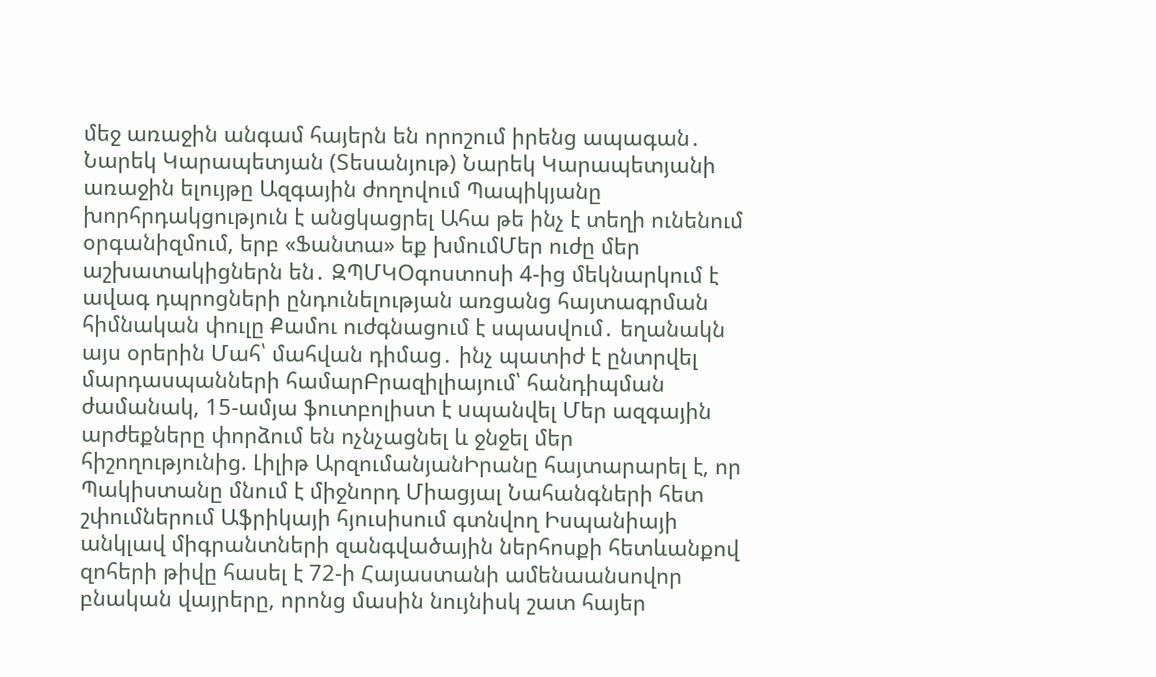մեջ առաջին անգամ հայերն են որոշում իրենց ապագան․ Նարեկ Կարապետյան (Տեսանյութ) Նարեկ Կարապետյանի առաջին ելույթը Ազգային ժողովում Պապիկյանը խորհրդակցություն է անցկացրել Ահա թե ինչ է տեղի ունենում օրգանիզմում, երբ «Ֆանտա» եք խմումՄեր ուժը մեր աշխատակիցներն են․ ԶՊՄԿՕգոստոսի 4-ից մեկնարկում է ավագ դպրոցների ընդունելության առցանց հայտագրման հիմնական փուլը Քամու ուժգնացում է սպասվում․ եղանակն այս օրերին Մահ՝ մահվան դիմաց․ ինչ պատիժ է ընտրվել մարդասպանների համարԲրազիլիայում՝ հանդիպման ժամանակ, 15-ամյա ֆուտբոլիստ է uպանվել Մեր ազգային արժեքները փորձում են ոչնչացնել և ջնջել մեր հիշողությունից. Լիլիթ ԱրզումանյանԻրանը հայտարարել է, որ Պակիստանը մնում է միջնորդ Միացյալ Նահանգների հետ շփումներում Աֆրիկայի հյուսիսում գտնվող Իսպանիայի անկլավ միգրանտների զանգվածային ներհոսքի հետևանքով զոհերի թիվը հասել է 72-ի Հայաստանի ամենաանսովոր բնական վայրերը, որոնց մասին նույնիսկ շատ հայեր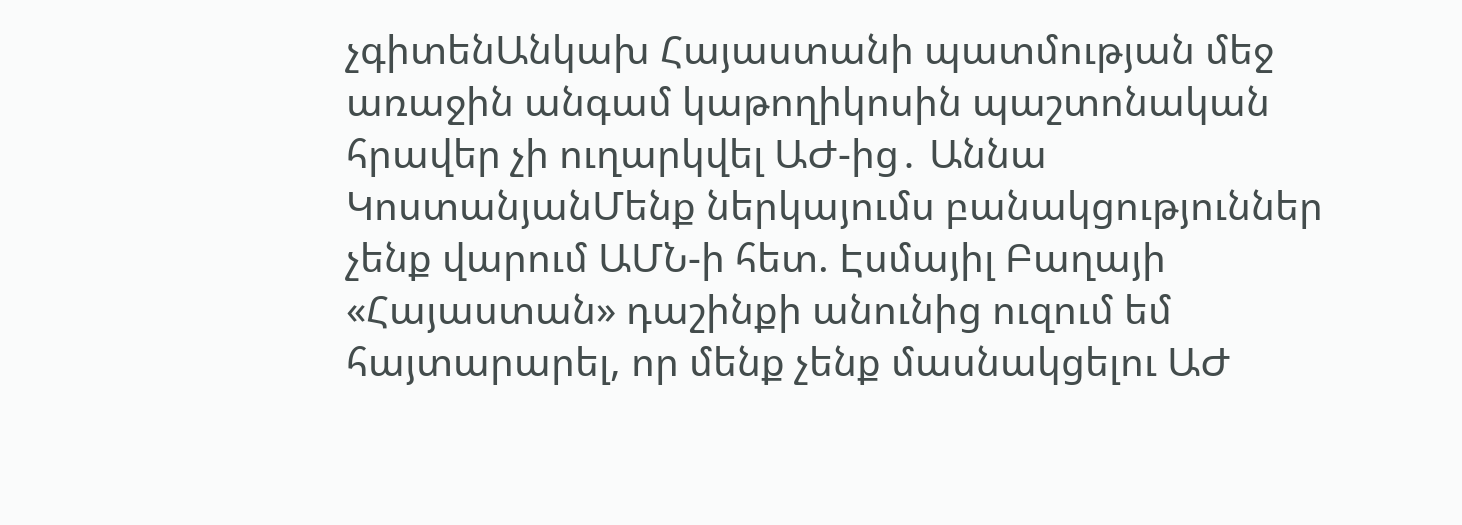չգիտենԱնկախ Հայաստանի պատմության մեջ առաջին անգամ կաթողիկոսին պաշտոնական հրավեր չի ուղարկվել ԱԺ-ից․ Աննա ԿոստանյանՄենք ներկայումս բանակցություններ չենք վարում ԱՄՆ-ի հետ. Էսմայիլ Բաղայի «Հայաստան» դաշինքի անունից ուզում եմ հայտարարել, որ մենք չենք մասնակցելու ԱԺ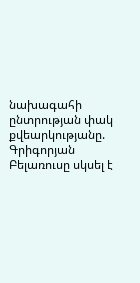նախագահի ընտրության փակ քվեարկությանը. Գրիգորյան Բելառուսը սկսել է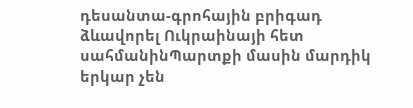դեսանտա-գրոհային բրիգադ ձևավորել Ուկրաինայի հետ սահմանինՊարտքի մասին մարդիկ երկար չեն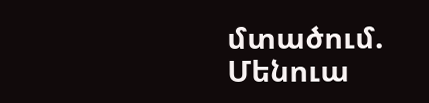մտածում. Մենուա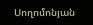Սողոմոնյան